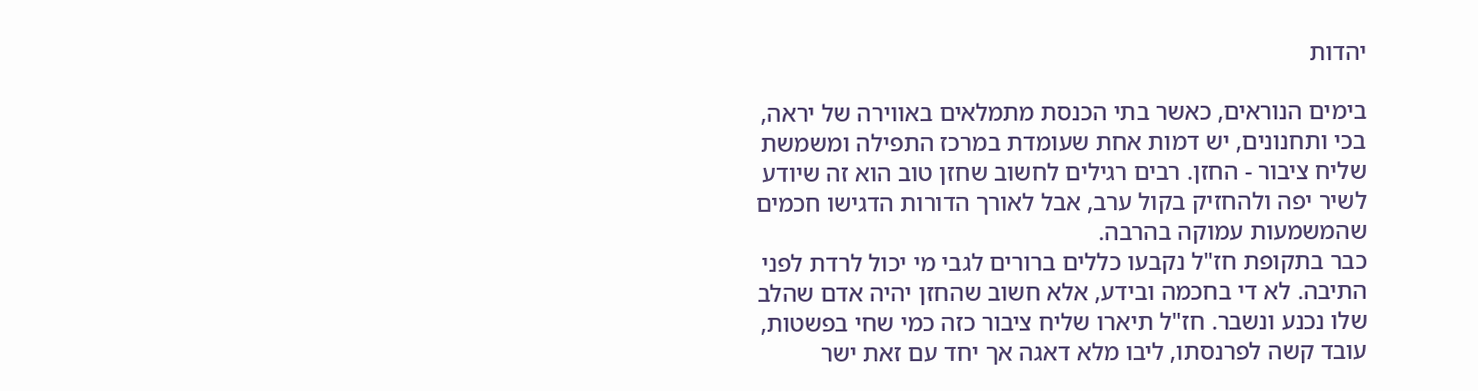יהדות

בימים הנוראים, כאשר בתי הכנסת מתמלאים באווירה של יראה, בכי ותחנונים, יש דמות אחת שעומדת במרכז התפילה ומשמשת שליח ציבור - החזן. רבים רגילים לחשוב שחזן טוב הוא זה שיודע לשיר יפה ולהחזיק בקול ערב, אבל לאורך הדורות הדגישו חכמים שהמשמעות עמוקה בהרבה.
כבר בתקופת חז"ל נקבעו כללים ברורים לגבי מי יכול לרדת לפני התיבה. לא די בחכמה ובידע, אלא חשוב שהחזן יהיה אדם שהלב שלו נכנע ונשבר. חז"ל תיארו שליח ציבור כזה כמי שחי בפשטות, עובד קשה לפרנסתו, ליבו מלא דאגה אך יחד עם זאת ישר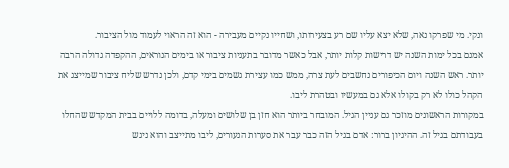ונקי. מי שפרקו נאה, שלא יצא עליו שם רע בצעירותו, ושחייו נקיים מעבירה - הוא זה הראוי לעמוד מול הציבור.
אמנם בכל ימות השנה יש דרישות קלות יותר, אבל כאשר מדובר בתעניות ציבור או בימים הנוראים, ההקפדה גדולה הרבה יותר. ראש השנה ויום הכיפורים נחשבים לעת צרה, ממש כמו עצירת גשמים בימי קדם, ולכן נדרש שליח ציבור שמייצג את הקהל כולו לא רק בקולו אלא גם במעשיו ובטהרת ליבו.
במקורות הראשונים מוזכר גם עניין הגיל. המובחר ביותר הוא חזן בן שלושים ומעלה, בדומה ללויים בבית המקדש שהחלו בעבודתם בגיל זה. ההיגיון ברור: אדם בגיל הזה כבר עבר את סערות הנעורים, ליבו מתייצב והוא ניגש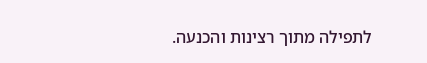לתפילה מתוך רצינות והכנעה.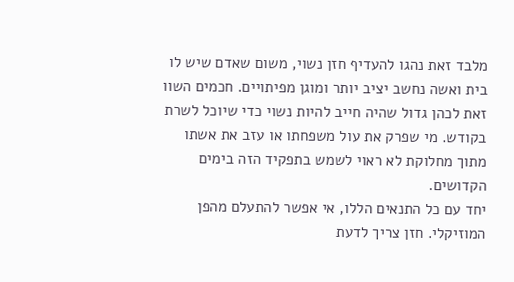מלבד זאת נהגו להעדיף חזן נשוי, משום שאדם שיש לו בית ואשה נחשב יציב יותר ומוגן מפיתויים. חכמים השוו זאת לכהן גדול שהיה חייב להיות נשוי כדי שיוכל לשרת בקודש. מי שפרק את עול משפחתו או עזב את אשתו מתוך מחלוקת לא ראוי לשמש בתפקיד הזה בימים הקדושים.
יחד עם כל התנאים הללו, אי אפשר להתעלם מהפן המוזיקלי. חזן צריך לדעת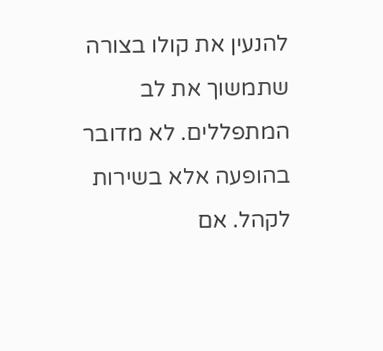להנעין את קולו בצורה שתמשוך את לב המתפללים. לא מדובר בהופעה אלא בשירות לקהל. אם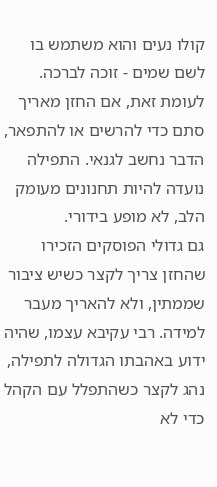קולו נעים והוא משתמש בו לשם שמים - זוכה לברכה. לעומת זאת, אם החזן מאריך סתם כדי להרשים או להתפאר, הדבר נחשב לגנאי. התפילה נועדה להיות תחנונים מעומק הלב, לא מופע בידורי.
גם גדולי הפוסקים הזכירו שהחזן צריך לקצר כשיש ציבור שממתין, ולא להאריך מעבר למידה. רבי עקיבא עצמו, שהיה ידוע באהבתו הגדולה לתפילה, נהג לקצר כשהתפלל עם הקהל כדי לא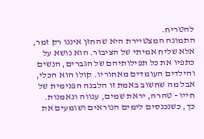להטריח.
התמונה המצטיירת היא שהחזן איננו רק זמר, אלא שליח אמיתי של הציבור. הוא נושא על כתפיו את כל תפילותיהם של הגברים, הנשים והילדים העומדים מאחוריו. קולו הוא הכלי, אבל מה שחשוב באמת זו הלבנה הפנימית של חייו - טהרה, יראת שמים, ענווה ונאמנות.
כך, כשנכנסים לימים הנוראים ושומעים את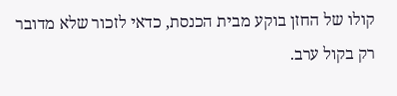קולו של החזן בוקע מבית הכנסת, כדאי לזכור שלא מדובר רק בקול ערב.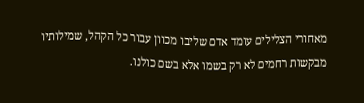מאחורי הצלילים עומד אדם שליבו מכוון עבור כל הקהל, שמילותיו מבקשות רחמים לא רק בשמו אלא בשם כולנו.